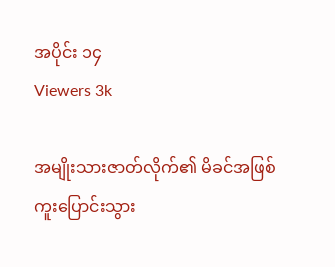အပိုင်း ၁၄
Viewers 3k

အမျိုးသားဇာတ်လိုက်၏ မိခင်အဖြစ် ကူးပြောင်းသွား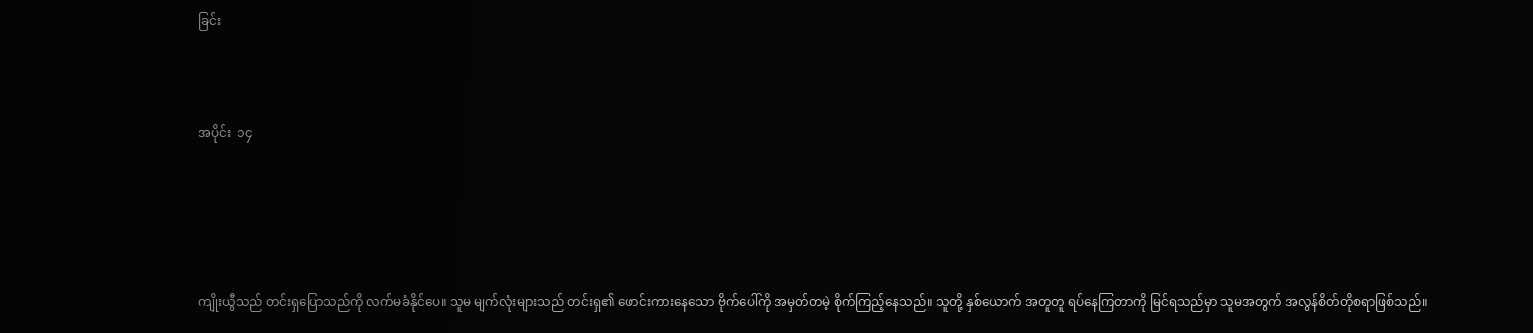ခြင်း



အပိုင်း  ၁၄





ကျိုးယွီသည် တင်းရှပြောသည်ကို လက်မခံနိုင်ပေ။ သူမ မျက်လုံးများသည် တင်းရှ၏ ဖောင်းကားနေသော ဗိုက်ပေါ်ကို အမှတ်တမဲ့ စိုက်ကြည့်နေသည်။ သူတို့ နှစ်ယောက် အတူတူ ရပ်နေကြတာကို မြင်ရသည်မှာ သူမအတွက် အလွန်စိတ်တိုစရာဖြစ်သည်။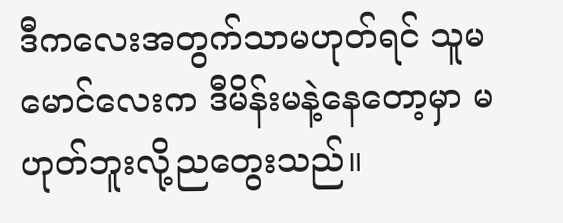ဒီကလေးအတွက်သာမဟုတ်ရင် သူမ မောင်လေးက ဒီမိန်းမနဲ့နေတော့မှာ မဟုတ်ဘူးလို့ညတွေးသည်။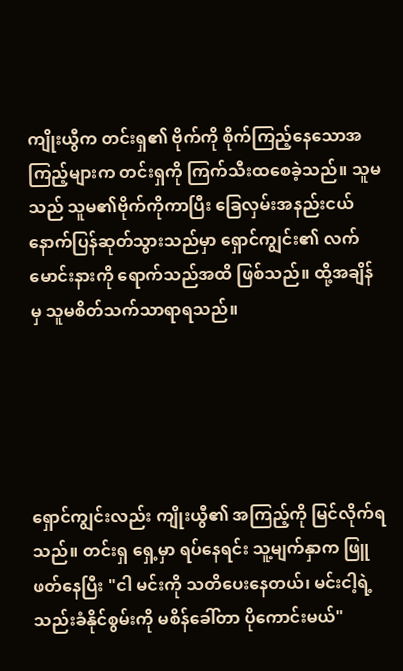ကျိုးယွီက တင်းရှ၏ ဗိုက်ကို စိုက်ကြည့်နေသောအကြည့်များက တင်းရှကို ကြက်သီးထစေခဲ့သည်။ သူမသည် သူမ၏ဗိုက်ကိုကာပြီး ခြေလှမ်းအနည်းငယ် နောက်ပြန်ဆုတ်သွားသည်မှာ ရှောင်ကျွင်း၏ လက်မောင်းနားကို ရောက်သည်အထိ ဖြစ်သည်။ ထို့အချိန်မှ သူမစိတ်သက်သာရာရသည်။





ရှောင်ကျွင်းလည်း ကျိုးယွီ၏ အကြည့်ကို မြင်လိုက်ရသည်။ တင်းရှ ရှေ့မှာ ရပ်နေရင်း သူ့မျက်နှာက ဖြူဖတ်နေပြီး "ငါ မင်းကို သတိပေးနေတယ်၊ မင်းငါ့ရဲ့ သည်းခံနိုင်စွမ်းကို မစိန်ခေါ်တာ ပိုကောင်းမယ်"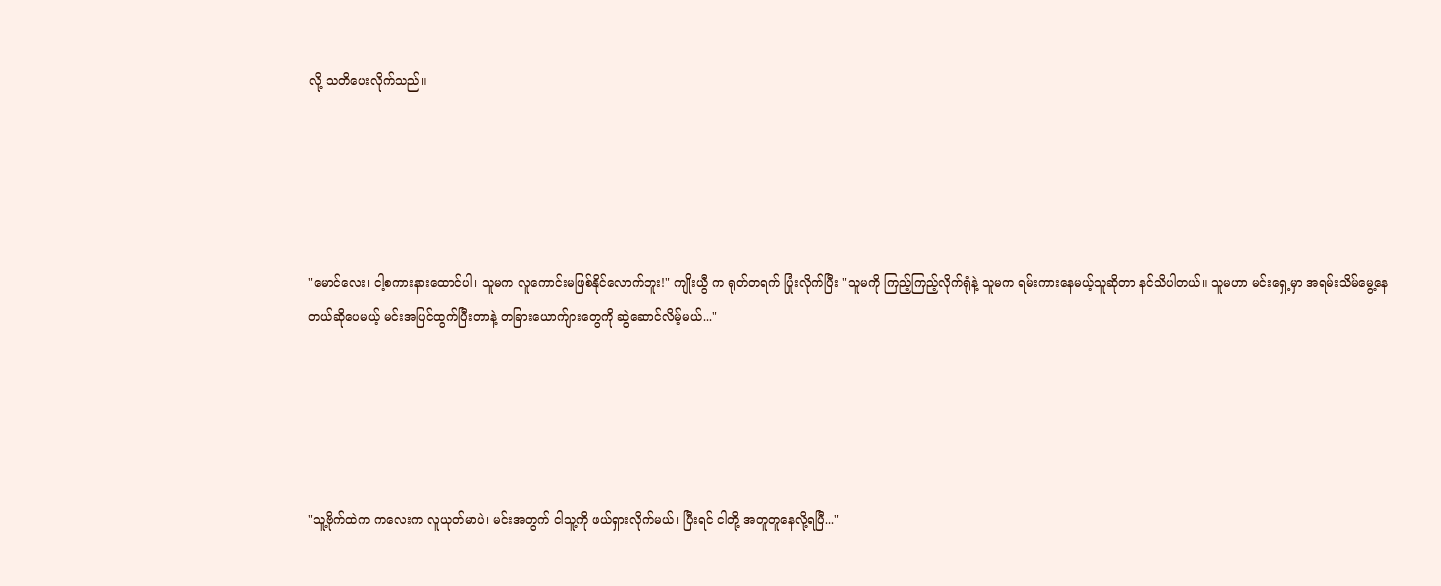လို့ သတိပေးလိုက်သည်။





"မောင်လေး၊ ငါ့စကားနားထောင်ပါ၊ သူမက လူကောင်းမဖြစ်နိုင်လောက်ဘူး!" ကျိုးယွီ က ရုတ်တရက် ပြုံးလိုက်ပြီး "သူမကို ကြည့်ကြည့်လိုက်ရုံနဲ့ သူမက ရမ်းကားနေမယ့်သူဆိုတာ နင်သိပါတယ်။ သူမဟာ မင်းရှေ့မှာ အရမ်းသိမ်မွေ့နေတယ်ဆိုပေမယ့် မင်းအပြင်ထွက်ပြီးတာနဲ့ တခြားယောက်ျားတွေကို ဆွဲဆောင်လိမ့်မယ်..."





"သူ့ဗိုက်ထဲက ကလေးက လူယုတ်မာပဲ၊ မင်းအတွက် ငါသူ့ကို ဖယ်ရှားလိုက်မယ်၊ ပြီးရင် ငါတို့ အတူတူနေလို့ရပြီ..."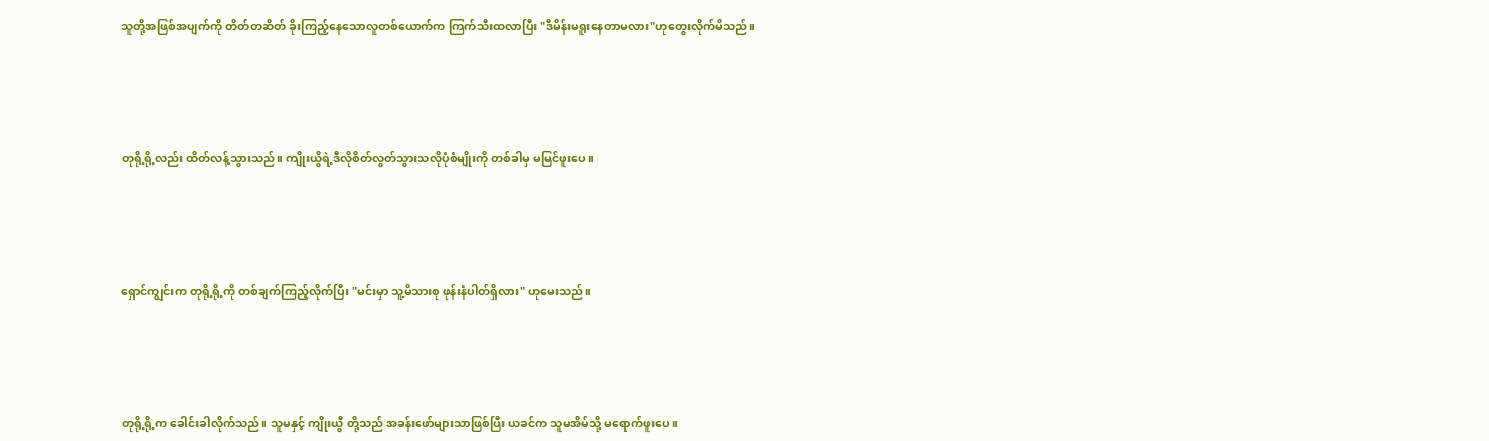သူတို့အဖြစ်အပျက်ကို တိတ်တဆိတ် ခိုးကြည့်နေသောလူတစ်ယောက်က ကြက်သီးထလာပြီး "ဒီမိန်းမရူးနေတာမလား"ဟုတွေးလိုက်မိသည်။





တုရို့ရို့လည်း ထိတ်လန့်သွားသည်။ ကျိုးယွိရဲ့ဒီလိုစိတ်လွတ်သွားသလိုပုံစံမျိုးကို တစ်ခါမှ မမြင်ဖူးပေ။





ရှောင်ကျွင်းက တုရို့ရို့ကို တစ်ချက်ကြည့်လိုက်ပြီး "မင်းမှာ သူ့မိသားစု ဖုန်းနံပါတ်ရှိလား" ဟုမေးသည်။





တုရို့ရို့က ခေါင်းခါလိုက်သည်။ သူမနှင့် ကျိုးယွီ တို့သည် အခန်းဖော်များသာဖြစ်ပြီး ယခင်က သူမအိမ်သို့ မရောက်ဖူးပေ။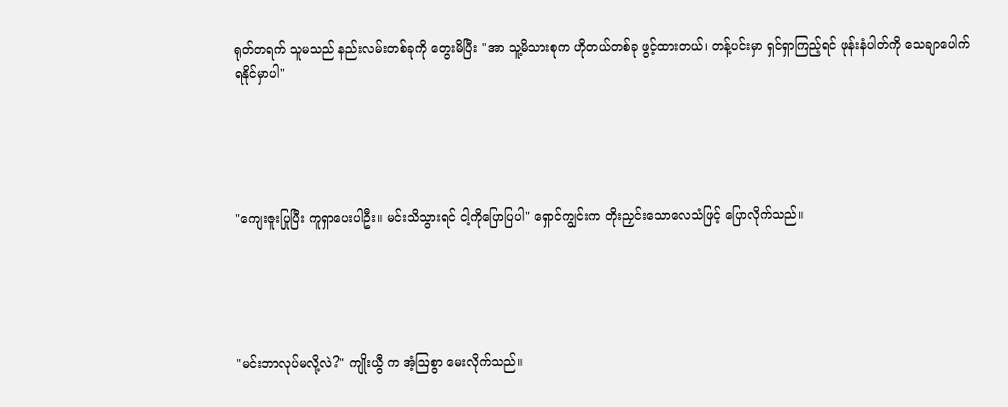ရုတ်တရက် သူမသည် နည်းလမ်းတစ်ခုကို တွေးမိပြီး "အာ သူ့မိသားစုက ဟိုတယ်တစ်ခု ဖွင့်ထားတယ်၊ တန့်ပင်းမှာ ရှင်ရှာကြည့်ရင် ဖုန်းနံပါတ်ကို သေချာပေါက် ရနိုင်မှာပါ"





"ကျေးဇူးပြုပြီး ကူရှာပေးပါဦး။ မင်းသိသွားရင် ငါ့ကိုပြောပြပါ" ရှောင်ကျွင်းက တိုးညှင်းသောလေသံဖြင့် ပြောလိုက်သည်။





"မင်းဘာလုပ်မလို့လဲ?" ကျိုးယွီ က အံ့ဩစွာ မေးလိုက်သည်။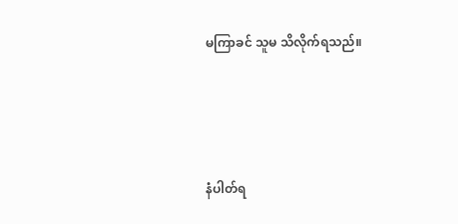မကြာခင် သူမ သိလိုက်ရသည်။





နံပါတ်ရ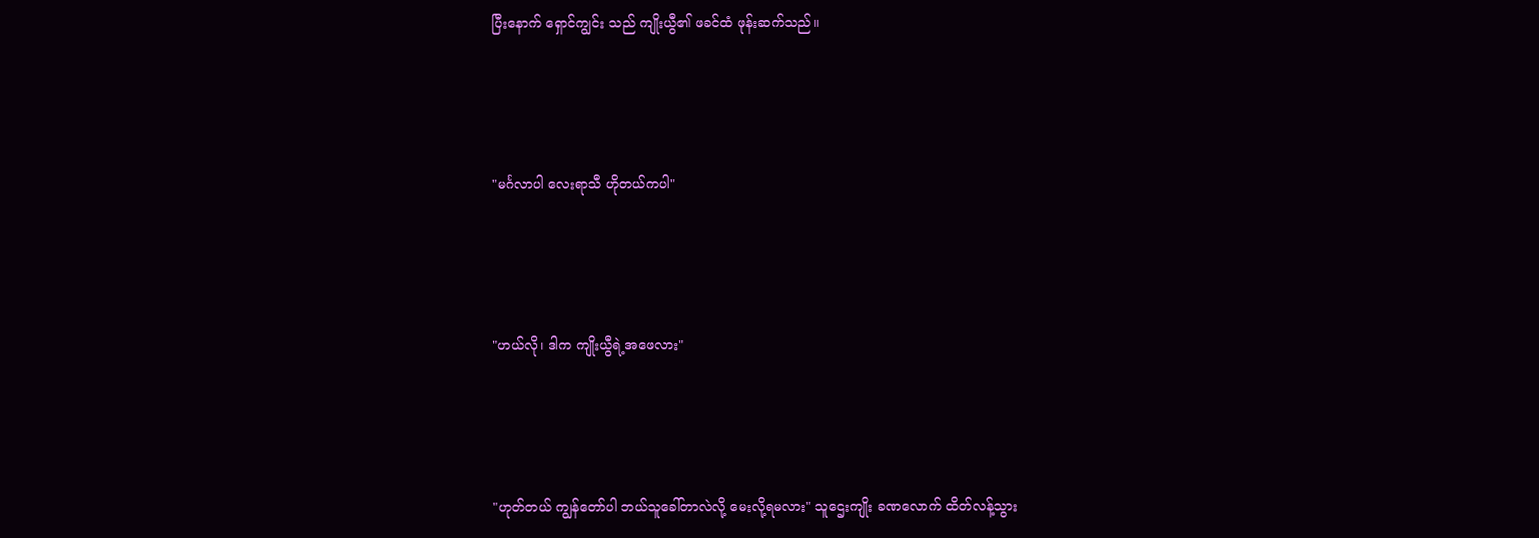ပြီးနောက် ရှောင်ကျွင်း သည် ကျိုးယွီ၏ ဖခင်ထံ ဖုန်းဆက်သည်။





"မင်္ဂလာပါ လေးရာသီ ဟိုတယ်ကပါ"





"ဟယ်လို၊ ဒါက ကျိုးယွီရဲ့အဖေလား"





"ဟုတ်တယ် ကျွန်တော်ပါ ဘယ်သူခေါ်တာလဲလို့ မေးလို့ရမလား" သူဌေးကျိုး ခဏလောက် ထိတ်လန့်သွား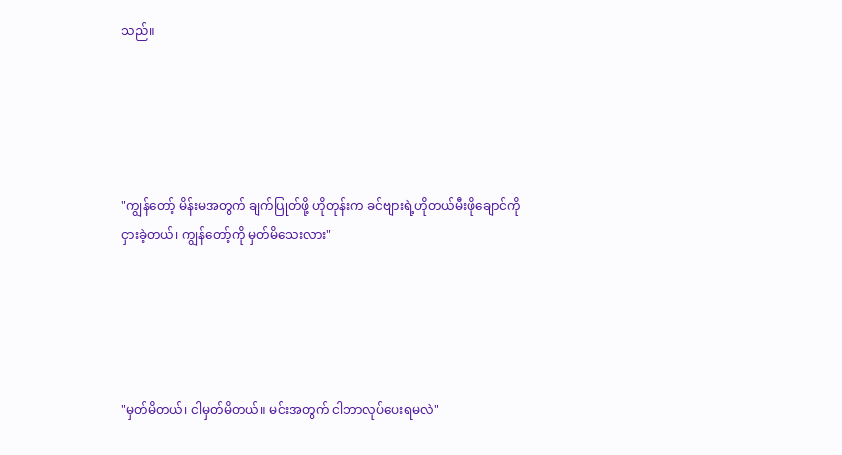သည်။





"ကျွန်တော့် မိန်းမအတွက် ချက်ပြုတ်ဖို့ ဟိုတုန်းက ခင်ဗျားရဲ့ဟိုတယ်မီးဖိုချောင်ကို ငှားခဲ့တယ်၊ ကျွန်တော့်ကို မှတ်မိသေးလား"





"မှတ်မိတယ်၊ ငါမှတ်မိတယ်။ မင်းအတွက် ငါဘာလုပ်ပေးရမလဲ"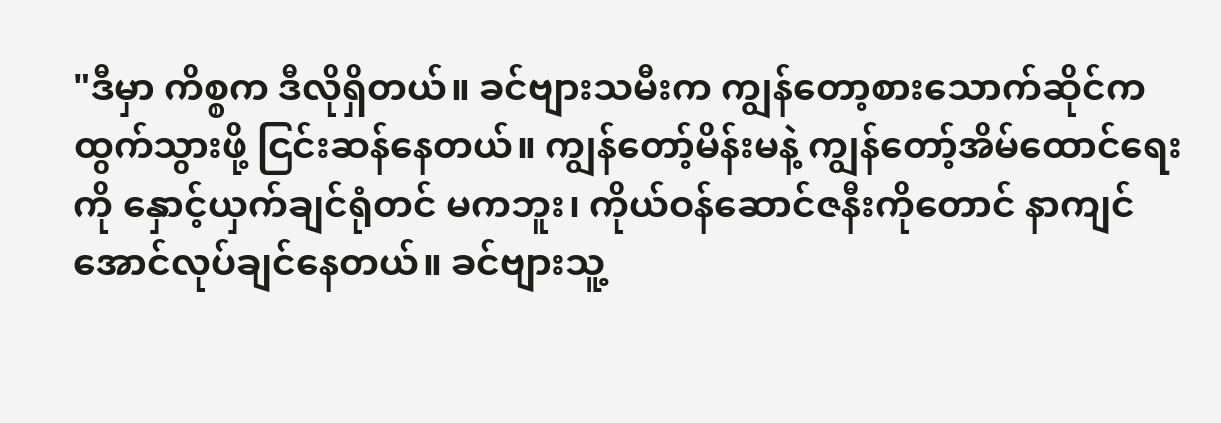"ဒီမှာ ကိစ္စက ဒီလိုရှိတယ်။ ခင်ဗျားသမီးက ကျွန်တော့စားသောက်ဆိုင်က ထွက်သွားဖို့ ငြင်းဆန်နေတယ်။ ကျွန်တော့်မိန်းမနဲ့ ကျွန်တော့်အိမ်ထောင်ရေးကို နှောင့်ယှက်ချင်ရုံတင် မကဘူး၊ ကိုယ်ဝန်ဆောင်ဇနီးကိုတောင် နာကျင်အောင်လုပ်ချင်နေတယ်။ ခင်ဗျားသူ့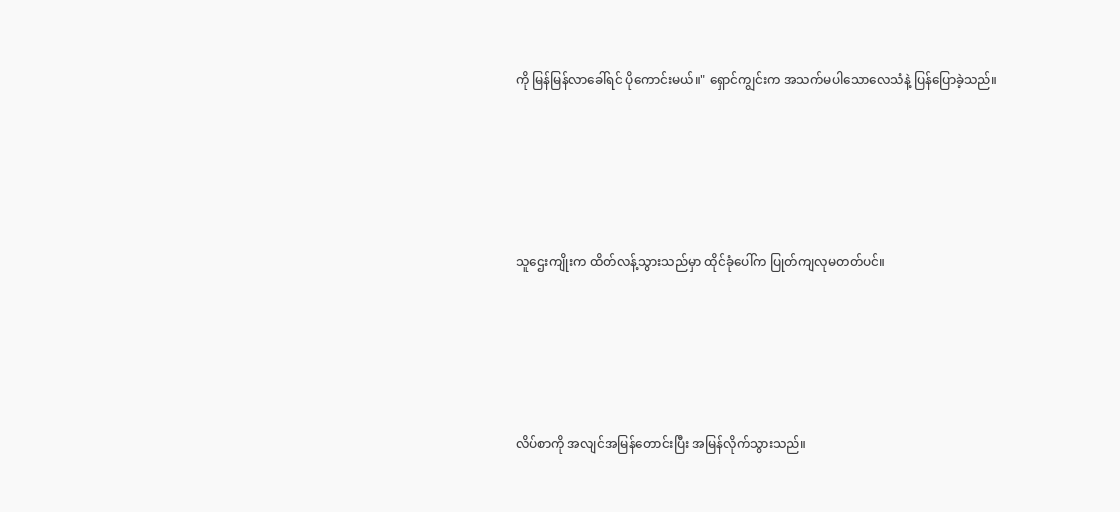ကို မြန်မြန်လာခေါ်ရင် ပိုကောင်းမယ်။" ရှောင်ကျွင်းက အသက်မပါသောလေသံနဲ့ ပြန်ပြောခဲ့သည်။





သူဌေးကျိုးက ထိတ်လန့်သွားသည်မှာ ထိုင်ခုံပေါ်က ပြုတ်ကျလုမတတ်ပင်။





လိပ်စာကို အလျင်အမြန်တောင်းပြီး အမြန်လိုက်သွားသည်။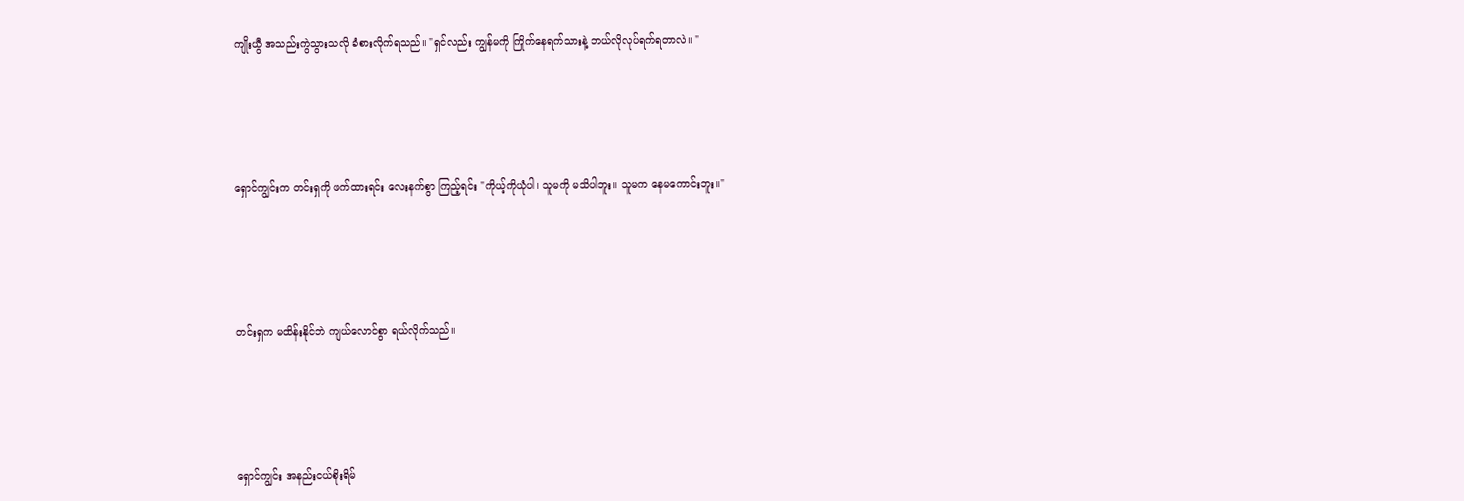ကျိုးယွီ အသည်းကွဲသွားသလို ခံစားလိုက်ရသည်။ "ရှင်လည်း ကျွန်မကို ကြိုက်နေရက်သားနဲ့ ဘယ်လိုလုပ်ရက်ရတာလဲ။ "





ရှောင်ကျွင်းက တင်းရှကို ဖက်ထားရင်း လေးနက်စွာ ကြည့်ရင်း "ကိုယ့်ကိုယုံပါ၊ သူမကို မသိပါဘူး။ သူမက နေမကောင်းဘူး။"





တင်းရှက မထိန်းနိုင်ဘဲ ကျယ်လောင်စွာ ရယ်လိုက်သည်။





ရှောင်ကျွင်း အနည်းငယ်စိုးရိမ်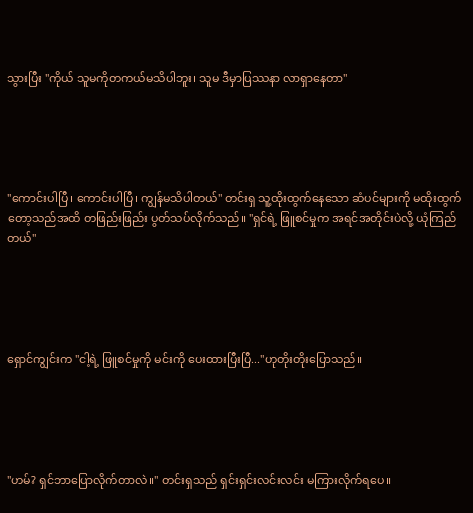သွားပြီး "ကိုယ် သူမကိုတကယ်မသိပါဘူး၊ သူမ ဒီမှာပြဿနာ လာရှာနေတာ"





"ကောင်းပါပြီ၊ ကောင်းပါပြီ၊ ကျွန်မသိပါတယ်" တင်းရှ သူ့ထိုးထွက်နေသော ဆံပင်များကို မထိုးထွက်တော့သည်အထိ တဖြည်းဖြည်း ပွတ်သပ်လိုက်သည်။ "ရှင်ရဲ့ ဖြူစင်မှုက အရင်အတိုင်းပဲလို့ ယုံကြည်တယ်"





ရှောင်ကျွင်းက "ငါ့ရဲ့ ဖြူစင်မှုကို မင်းကို ပေးထားပြီးပြီ..."ဟုတိုးတိုးပြောသည်။





"ဟမ်? ရှင်ဘာပြောလိုက်တာလဲ။" တင်းရှသည် ရှင်းရှင်းလင်းလင်း မကြားလိုက်ရပေ။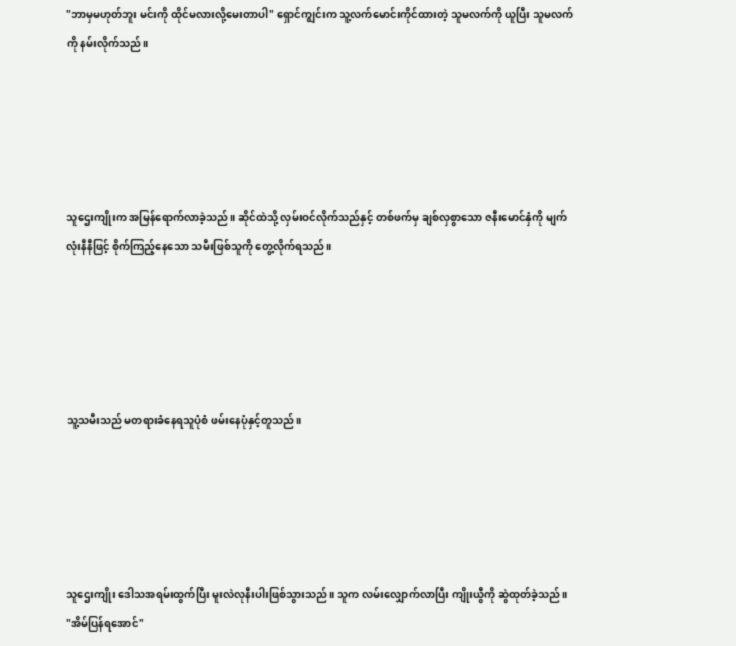"ဘာမှမဟုတ်ဘူး မင်းကို ထိုင်မလားလို့မေးတာပါ" ရှောင်ကျွင်းက သူ့လက်မောင်းကိုင်ထားတဲ့ သူမလက်ကို ယူပြီး သူမလက်ကို နမ်းလိုက်သည်။





သူဌေးကျိုးက အမြန်ရောက်လာခဲ့သည်။ ဆိုင်ထဲသို့ လှမ်းဝင်လိုက်သည်နှင့် တစ်ဖက်မှ ချစ်လှစွာသော ဇနီးမောင်နှံကို မျက်လုံးနီနီဖြင့် စိုက်ကြည့်နေသော သမီးဖြစ်သူကို တွေ့လိုက်ရသည်။





သူ့သမီးသည် မတရားခံနေရသူပုံစံ ဖမ်းနေပုံနှင့်တူသည်။





သူဌေးကျိုး ဒေါသအရမ်းထွက်ပြီး မူးလဲလုနီးပါးဖြစ်သွားသည်။ သူက လမ်းလျှောက်လာပြီး ကျိုးယွီကို ဆွဲထုတ်ခဲ့သည်။ "အိမ်ပြန်ရအောင်"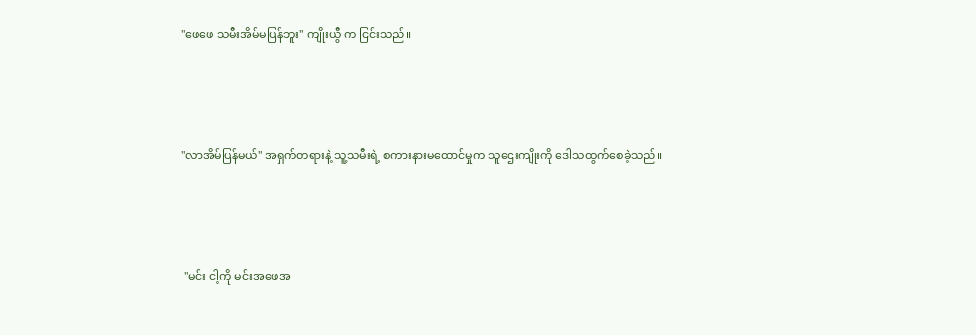"ဖေဖေ သမီးအိမ်မပြန်ဘူး" ကျိုးယွီ က ငြင်းသည်။





"လာအိမ်ပြန်မယ်" အရှက်တရားနဲ့ သူ့သမီးရဲ့ စကားနားမထောင်မှုက သူဌေးကျိုးကို ဒေါသထွက်စေခဲ့သည်။





 "မင်း ငါ့ကို မင်းအဖေအ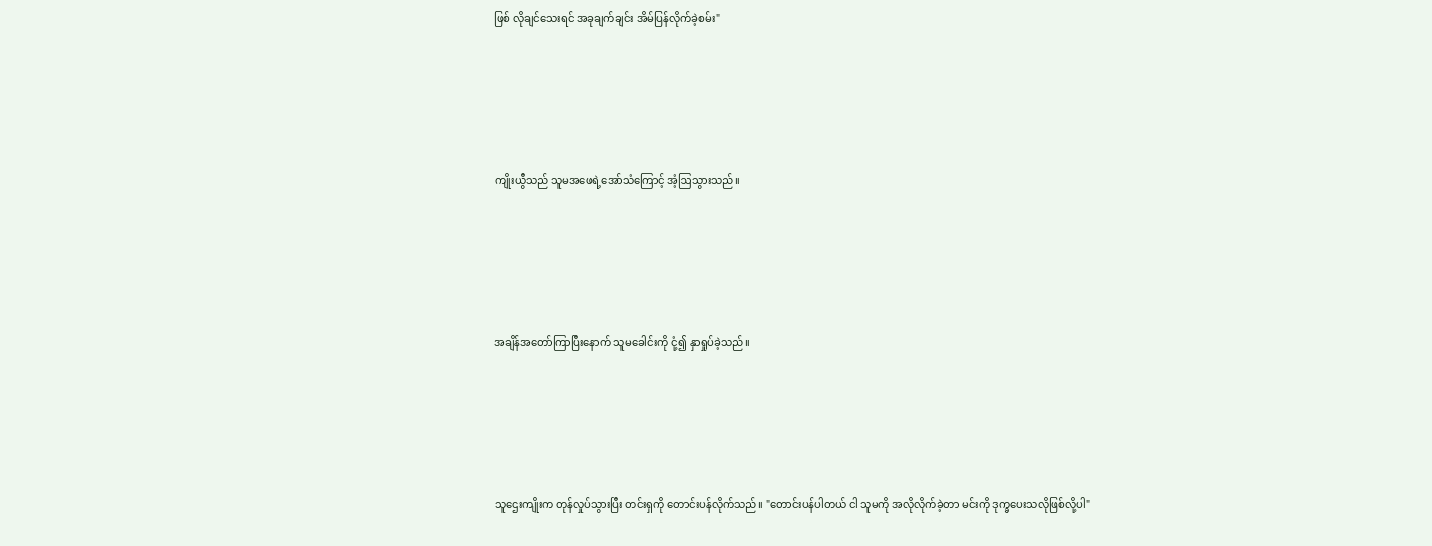ဖြစ် လိုချင်သေးရင် အခုချက်ချင်း အိမ်ပြန်လိုက်ခဲ့စမ်း"





ကျိုးယွီသည် သူမအဖေရဲ့အော်သံကြောင့် အံ့ဩသွားသည်။





အချိန်အတော်ကြာပြီးနောက် သူမခေါင်းကို ငုံ့၍ နှာရှုပ်ခဲ့သည်။





သူဌေးကျိုးက တုန်လှုပ်သွားပြီး တင်းရှကို တောင်းပန်လိုက်သည်။ "တောင်းပန်ပါတယ် ငါ သူမကို အလိုလိုက်ခဲ့တာ မင်းကို ဒုက္ခပေးသလိုဖြစ်လို့ပါ"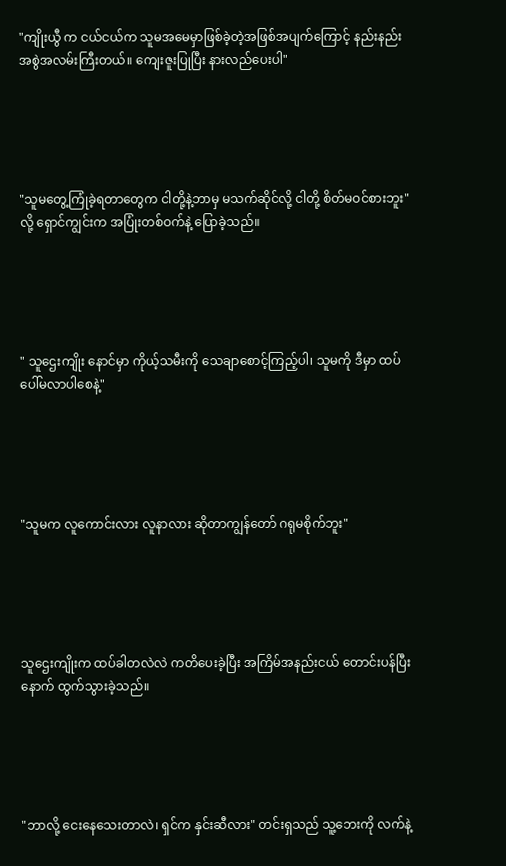"ကျိုးယွီ က ငယ်ငယ်က သူမအမေမှာဖြစ်ခဲ့တဲ့အဖြစ်အပျက်ကြောင့် နည်းနည်း အစွဲအလမ်းကြီးတယ်။ ကျေးဇူးပြုပြီး နားလည်ပေးပါ"





"သူမတွေ့ကြုံခဲ့ရတာတွေက ငါတို့နဲ့ဘာမှ မသက်ဆိုင်လို့ ငါတို့ စိတ်မဝင်စားဘူး" လို့ ရှောင်ကျွင်းက အပြုံးတစ်ဝက်နဲ့ ပြောခဲ့သည်။





" သူဌေးကျိုး နောင်မှာ ကိုယ့်သမီးကို သေချာစောင့်ကြည့်ပါ၊ သူမကို ဒီမှာ ထပ်ပေါ်မလာပါစေနဲ့"





"သူမက လူကောင်းလား လူနာလား ဆိုတာကျွန်တော် ဂရုမစိုက်ဘူး"





သူဌေးကျိုးက ထပ်ခါတလဲလဲ ကတိပေးခဲ့ပြီး အကြိမ်အနည်းငယ် တောင်းပန်ပြီးနောက် ထွက်သွားခဲ့သည်။





"ဘာလို့ ငေးနေသေးတာလဲ၊ ရှင်က နှင်းဆီလား" တင်းရှသည် သူ့ဘေးကို လက်နဲ့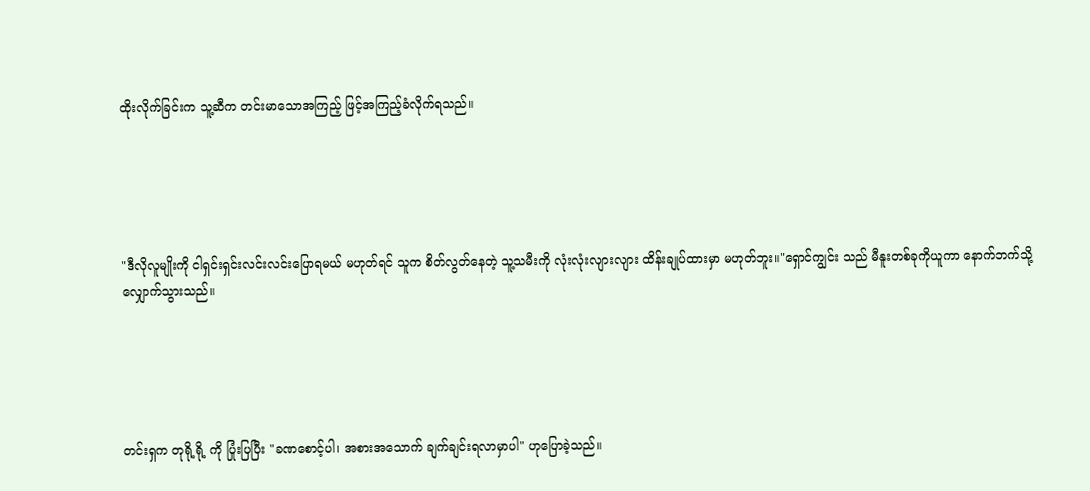ထိုးလိုက်ခြင်းက သူ့ဆီက တင်းမာသောအကြည့် ဖြင့်အကြည့်ခံလိုက်ရသည်။





"ဒီလိုလူမျိုးကို ငါရှင်းရှင်းလင်းလင်းပြောရမယ် မဟုတ်ရင် သူက စိတ်လွတ်နေတဲ့ သူ့သမီးကို လုံးလုံးလျားလျား ထိန်းချုပ်ထားမှာ မဟုတ်ဘူး။"ရှောင်ကျွင်း သည် မီနူးတစ်ခုကိုယူကာ နောက်ဘက်သို့ လျှောက်သွားသည်။





တင်းရှက တုရို့ရို့ ကို ပြုံးပြပြီး "ခဏစောင့်ပါ၊ အစားအသောက် ချက်ချင်းရလာမှာပါ" ဟုပြောခဲ့သည်။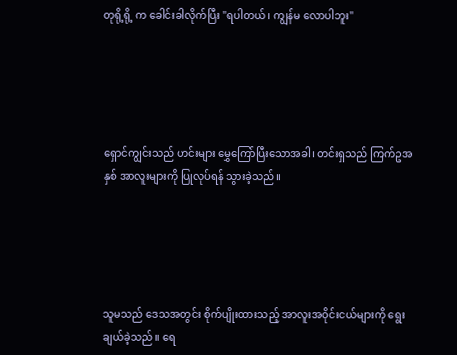တုရို့ရို့ က ခေါင်းခါလိုက်ပြီး "ရပါတယ်၊ ကျွန်မ လောပါဘူး"





ရှောင်ကျွင်းသည် ဟင်းများ မွှေကြော်ပြီးသောအခါ၊ တင်းရှသည် ကြက်ဥအနှစ် အာလူးများကို ပြုလုပ်ရန် သွားခဲ့သည်။





သူမသည် ဒေသအတွင်း စိုက်ပျိုးထားသည့် အာလူးအဝိုင်းငယ်များကို ရွေးချယ်ခဲ့သည်။ ရေ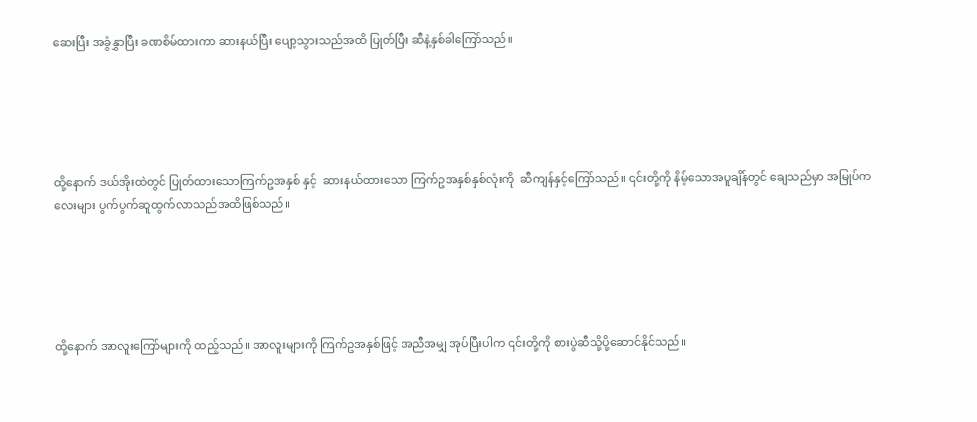ဆေးပြီး အခွံနွှာပြီး ခဏစိမ်ထားကာ ဆားနယ်ပြီး ပျော့သွားသည်အထိ ပြုတ်ပြီး ဆီနဲ့နှစ်ခါကြော်သည်။





ထို့နောက် ဒယ်အိုးထဲတွင် ပြုတ်ထားသောကြက်ဥအနှစ် နှင့်  ဆားနယ်ထားသော ကြက်ဥအနှစ်နှစ်လုံးကို  ဆီကျန်နှင့်ကြော်သည်။ ၎င်းတို့ကို နိမ့်သောအပူချိန်တွင် ချေသည်မှာ အမြုပ်ကလေးများ ပွက်ပွက်ဆူထွက်လာသည်အထိဖြစ်သည်။





ထို့နောက် အာလူးကြော်များကို ထည့်သည်။ အာလူးများကို ကြက်ဥအနှစ်ဖြင့် အညီအမျှ အုပ်ပြီးပါက ၎င်းတို့ကို စားပွဲဆီသို့ပို့ဆောင်နိုင်သည်။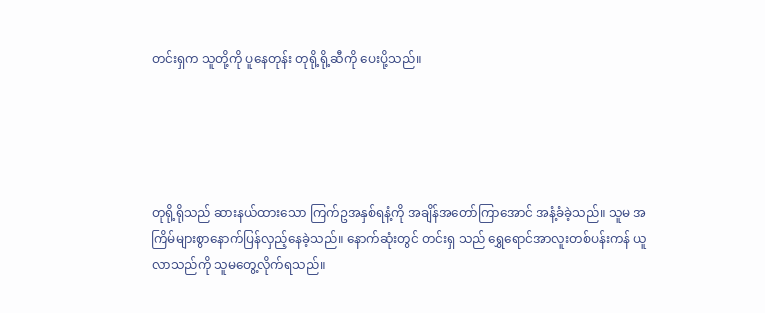တင်းရှက သူတို့ကို ပူနေတုန်း တုရို့ရို့ဆီကို ပေးပို့သည်။





တုရို့ရိုသည် ဆားနယ်ထားသော ကြက်ဥအနှစ်ရနံ့ကို အချိန်အတော်ကြာအောင် အနံ့ခံခဲ့သည်။ သူမ အကြိမ်များစွာနောက်ပြန်လှည့်နေခဲ့သည်။ နောက်ဆုံးတွင် တင်းရှ သည် ရွှေရောင်အာလူးတစ်ပန်းကန် ယူလာသည်ကို သူမတွေ့လိုက်ရသည်။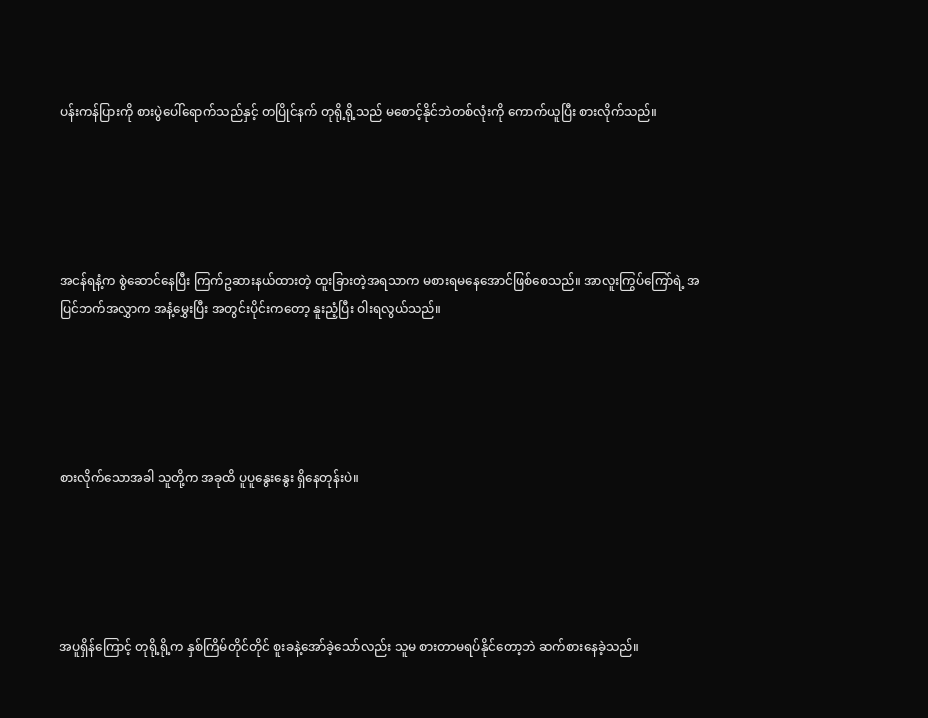ပန်းကန်ပြားကို စားပွဲပေါ်ရောက်သည်နှင့် တပြိုင်နက် တုရို့ရို့သည် မစောင့်နိုင်ဘဲတစ်လုံးကို ကောက်ယူပြီး စားလိုက်သည်။





အငန်ရနံ့က စွဲဆောင်နေပြီး ကြက်ဥဆားနယ်ထားတဲ့ ထူးခြားတဲ့အရသာက မစားရမနေအောင်ဖြစ်စေသည်။ အာလူးကြွပ်ကြော်ရဲ့ အပြင်ဘက်အလွှာက အနံ့မွှေးပြီး အတွင်းပိုင်းကတော့ နူးညံ့ပြီး ဝါးရလွယ်သည်။





စားလိုက်သောအခါ သူတို့က အခုထိ ပူပူနွေးနွေး ရှိနေတုန်းပဲ။





အပူရှိန်ကြောင့် တုရို့ရို့က နှစ်ကြိမ်တိုင်တိုင် စူးခနဲ့အော်ခဲ့သော်လည်း သူမ စားတာမရပ်နိုင်တော့ဘဲ ဆက်စားနေခဲ့သည်။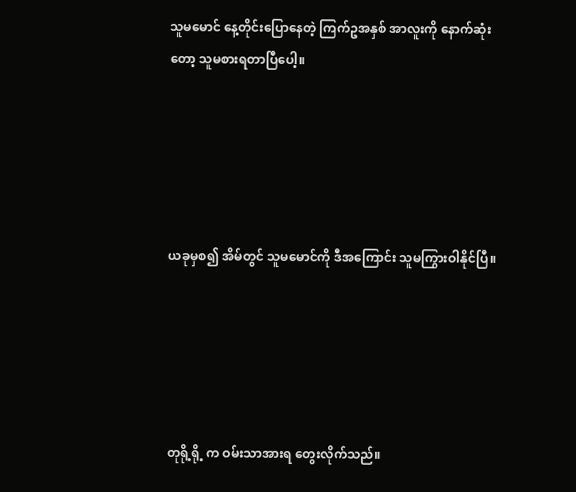သူမမောင် နေ့တိုင်းပြောနေတဲ့ ကြက်ဥအနှစ် အာလူးကို နောက်ဆုံးတော့ သူမစားရတာပြီပေါ့။





ယခုမှစ၍ အိမ်တွင် သူမမောင်ကို ဒီအကြောင်း သူမကြွားဝါနိုင်ပြီ။





တုရို့ရို့ က ဝမ်းသာအားရ တွေးလိုက်သည်။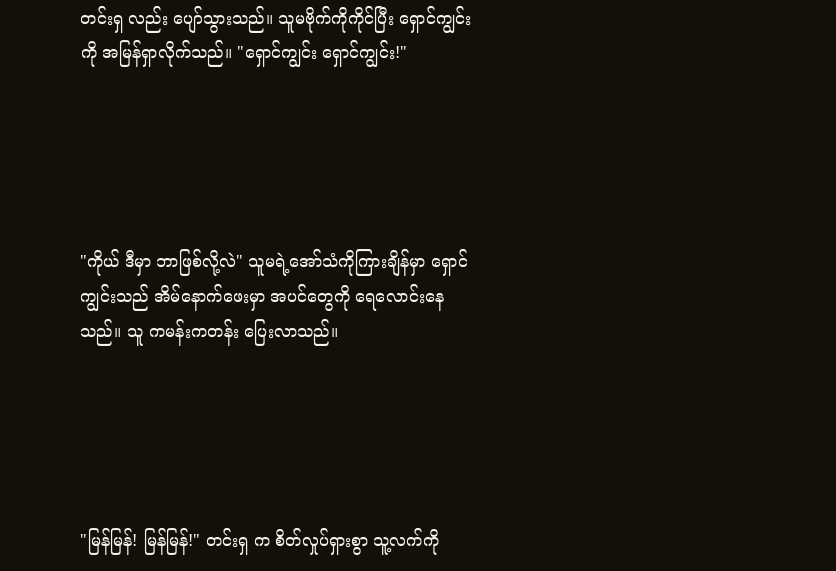တင်းရှ လည်း ပျော်သွားသည်။ သူမဗိုက်ကိုကိုင်ပြီး ရှောင်ကျွင်းကို အမြန်ရှာလိုက်သည်။ "ရှောင်ကျွင်း ရှောင်ကျွင်း!"





"ကိုယ် ဒီမှာ ဘာဖြစ်လို့လဲ" သူမရဲ့အော်သံကိုကြားချိန်မှာ ရှောင်ကျွင်းသည် အိမ်နောက်ဖေးမှာ အပင်တွေကို ရေလောင်းနေသည်။ သူ ကမန်းကတန်း ပြေးလာသည်။





"မြန်မြန်! မြန်မြန်!" တင်းရှ က စိတ်လှုပ်ရှားစွာ သူ့လက်ကို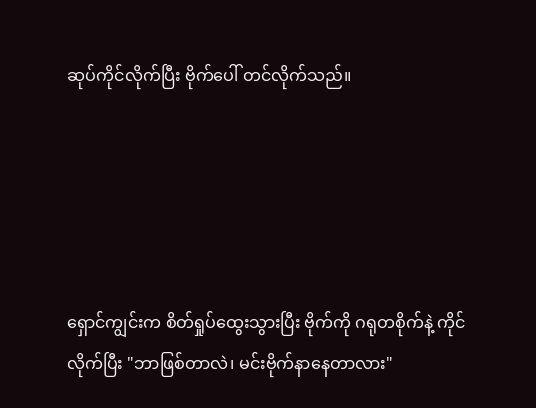ဆုပ်ကိုင်လိုက်ပြီး ဗိုက်ပေါ် တင်လိုက်သည်။





ရှောင်ကျွင်းက စိတ်ရှုပ်ထွေးသွားပြီး ဗိုက်ကို ဂရုတစိုက်နဲ့ ကိုင်လိုက်ပြီး "ဘာဖြစ်တာလဲ၊ မင်းဗိုက်နာနေတာလား"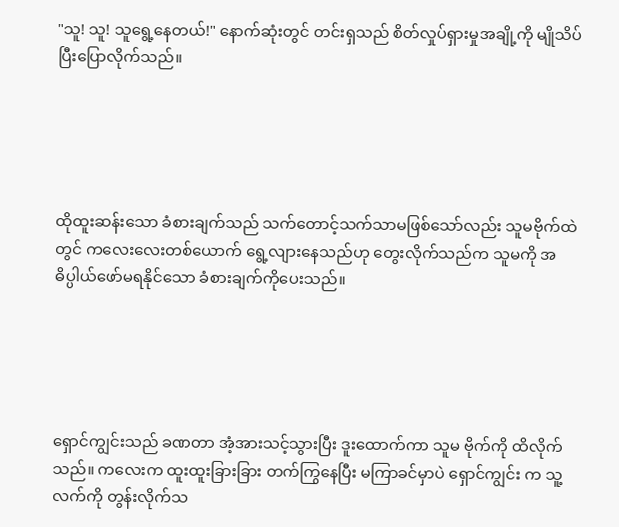"သူ! သူ! သူရွေ့နေတယ်!" နောက်ဆုံးတွင် တင်းရှသည် စိတ်လှုပ်ရှားမှုအချို့ကို မျိုသိပ်ပြီးပြောလိုက်သည်။





ထိုထူးဆန်းသော ခံစားချက်သည် သက်တောင့်သက်သာမဖြစ်သော်လည်း သူမဗိုက်ထဲတွင် ကလေးလေးတစ်ယောက် ရွေ့လျားနေသည်ဟု တွေးလိုက်သည်က သူမကို အဓိပ္ပါယ်ဖော်မရနိုင်သော ခံစားချက်ကိုပေးသည်။





ရှောင်ကျွင်းသည် ခဏတာ အံ့အားသင့်သွားပြီး ဒူးထောက်ကာ သူမ ဗိုက်ကို ထိလိုက်သည်။ ကလေးက ထူးထူးခြားခြား တက်ကြွနေပြီး မကြာခင်မှာပဲ ရှောင်ကျွင်း က သူ့လက်ကို တွန်းလိုက်သ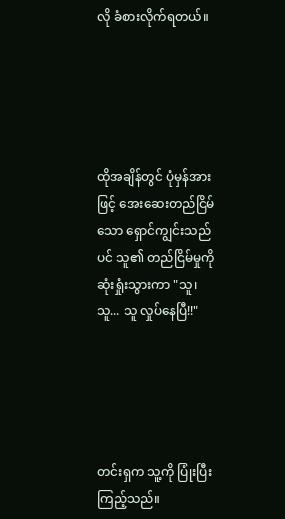လို ခံစားလိုက်ရတယ်။





ထိုအချိန်တွင် ပုံမှန်အားဖြင့် အေးဆေးတည်ငြိမ်သော ရှောင်ကျွင်းသည်ပင် သူ၏ တည်ငြိမ်မှုကို ဆုံးရှုံးသွားကာ "သူ၊ သူ... သူ လှုပ်နေပြီ!!"





တင်းရှက သူ့ကို ပြုံးပြီးကြည့်သည်။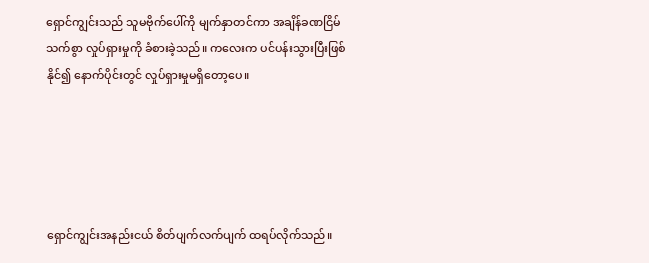ရှောင်ကျွင်းသည် သူမဗိုက်ပေါ်ကို မျက်နှာတင်ကာ အချိန်ခဏငြိမ်သက်စွာ လှုပ်ရှားမှုကို ခံစားခဲ့သည်။ ကလေးက ပင်ပန်းသွားပြီးဖြစ်နိုင်၍ နောက်ပိုင်းတွင် လှုပ်ရှားမှုမရှိတော့ပေ။





ရှောင်ကျွင်းအနည်းငယ် စိတ်ပျက်လက်ပျက် ထရပ်လိုက်သည်။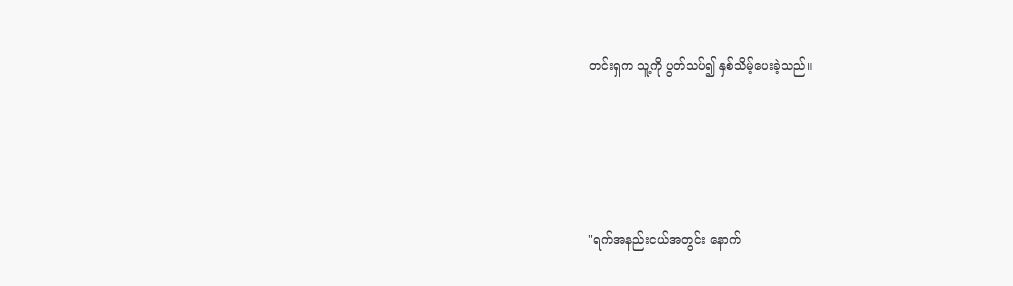တင်းရှက သူ့ကို ပွတ်သပ်၍ နှစ်သိမ့်ပေးခဲ့သည်။





"ရက်အနည်းငယ်အတွင်း နောက်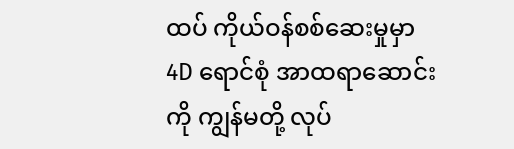ထပ် ကိုယ်ဝန်စစ်ဆေးမှုမှာ 4D ရောင်စုံ အာထရာဆောင်းကို ကျွန်မတို့ လုပ်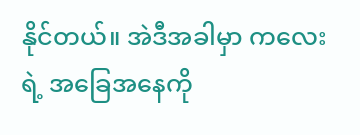နိုင်တယ်။ အဲဒီအခါမှာ ကလေးရဲ့ အခြေအနေကို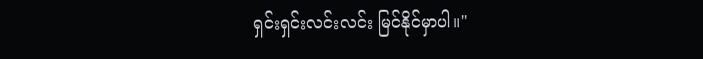ရှင်းရှင်းလင်းလင်း မြင်နိုင်မှာပါ။"